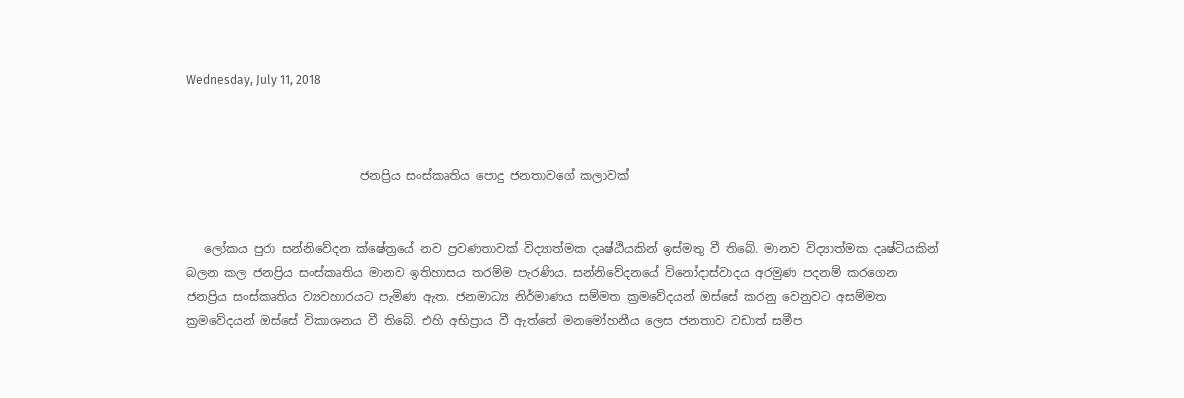Wednesday, July 11, 2018



                             ජනප්‍රිය සංස්කෘතිය පොදු ජනතාවගේ කලාවක්


   ලෝකය පුරා සන්නිවේදන ක්ෂේත්‍රයේ නව ප්‍රවණතාවක් විද්‍යාත්මක දෘෂ්ඨියකින් ඉස්මතු වී තිබේ. මානව විද්‍යාත්මක දෘෂ්ටියකින් බලන කල ජනප්‍රිය සංස්කෘතිය මානව ඉතිහාසය තරම්ම පැරණිය. සන්නිවේදනයේ විනෝදාස්වාදය අරමුණ පදනම් කරගෙන ජනප්‍රිය සංස්කෘතිය ව්‍යවහාරයට පැමිණ ඇත. ජනමාධ්‍ය නිර්මාණය සම්මත ක්‍රමවේදයන් ඔස්සේ කරනු වෙනුවට අසම්මත ක්‍රමවේදයන් ඔස්සේ විකාශනය වී තිබේ. එහි අභිප්‍රාය වී ඇත්තේ මනමෝහනීය ලෙස ජනතාව වඩාත් සමීප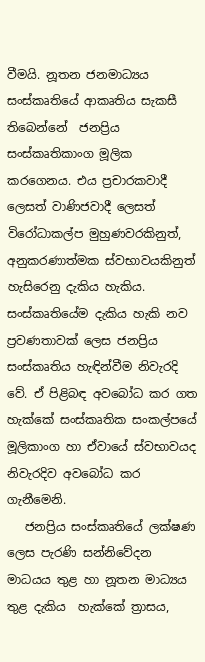වීමයි. නූතන ජනමාධ්‍යය සංස්කෘතියේ ආකෘතිය සැකසී තිබෙන්නේ  ජනප්‍රිය සංස්කෘතිකාංග මූලික කරගෙනය. එය ප්‍රචාරකවාදී ලෙසත් වාණිජවාදී ලෙසත් විරෝධාකල්ප මුහුණවරකිනුත්, අනුකරණාත්මක ස්වභාවයකිනුත් හැසිරෙනු දැකිය හැකිය. සංස්කෘතියේම දැකිය හැකි නව ප්‍රවණතාවක් ලෙස ජනප්‍රිය සංස්කෘතිය හැඳින්වීම නිවැරදි වේ. ඒ පිළිබඳ අවබෝධ කර ගත හැක්කේ සංස්කෘතික සංකල්පයේ මූලිකාංග හා ඒවායේ ස්වභාවයද නිවැරදිව අවබෝධ කර ගැනීමෙනි.
   ජනප්‍රිය සංස්කෘතියේ ලක්ෂණ ලෙස පැරණි සන්නිවේදන මාධයය තුළ හා නූතන මාධ්‍යය තුළ දැකිය  හැක්කේ ත්‍රාසය,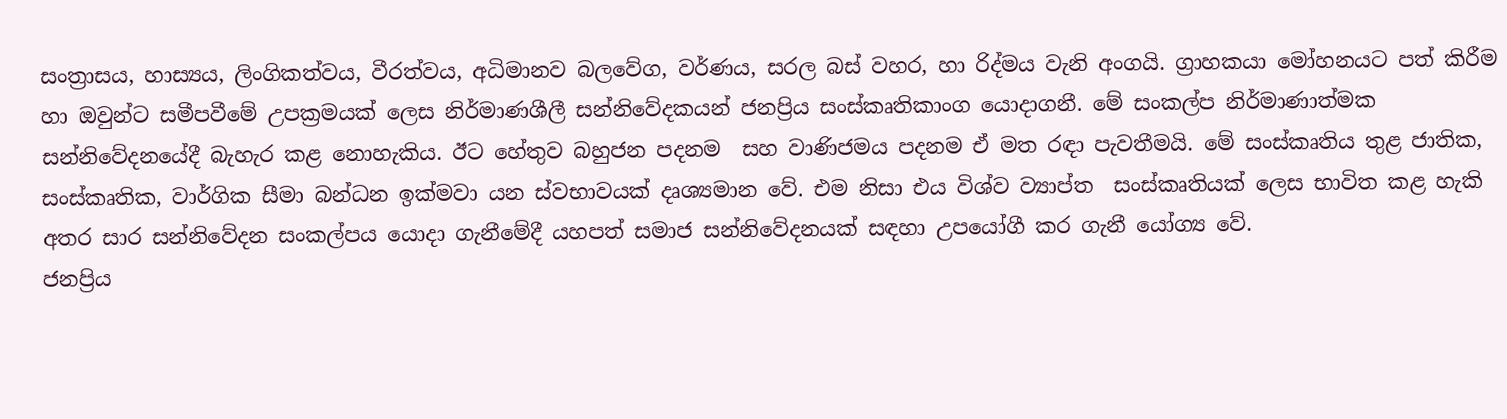සංත්‍රාසය, හාස්‍යය, ලිංගිකත්වය, වීරත්වය, අධිමානව බලවේග, වර්ණය, සරල බස් වහර, හා රිද්මය වැනි අංගයි. ග්‍රාහකයා මෝහනයට පත් කිරීම හා ඔවුන්ට සමීපවීමේ උපක්‍රමයක් ලෙස නිර්මාණශීලී සන්නිවේදකයන් ජනප්‍රිය සංස්කෘතිකාංග යොදාගනී. මේ සංකල්ප නිර්මාණාත්මක සන්නිවේදනයේදී බැහැර කළ නොහැකිය. ඊට හේතුව බහුජන පදනම  සහ වාණිජමය පදනම ඒ මත රඳා පැවතීමයි. මේ සංස්කෘතිය තුළ ජාතික, සංස්කෘතික, වාර්ගික සීමා බන්ධන ඉක්මවා යන ස්වභාවයක් දෘශ්‍යමාන වේ. එම නිසා එය විශ්ව ව්‍යාප්ත  සංස්කෘතියක් ලෙස භාවිත කළ හැකි අතර සාර සන්නිවේදන සංකල්පය යොදා ගැනීමේදී යහපත් සමාජ සන්නිවේදනයක් සඳහා උපයෝගී කර ගැනී යෝග්‍ය වේ.
ජනප්‍රිය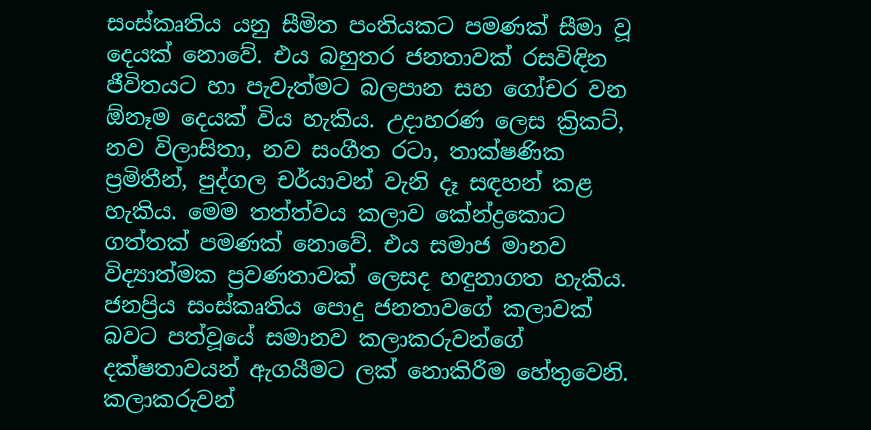සංස්කෘතිය යනු සීමිත පංතියකට පමණක් සීමා වූ දෙයක් නොවේ. එය බහුතර ජනතාවක් රසවිඳින ජීවිතයට හා පැවැත්මට බලපාන සහ ගෝචර වන ඕනෑම දෙයක් විය හැකිය. උදාහරණ ලෙස ක්‍රිකට්, නව විලාසිතා, නව සංගීත රටා, තාක්ෂණික ප්‍රමිතීන්, පුද්ගල චර්යාවන් වැනි දෑ සඳහන් කළ හැකිය. මෙම තත්ත්වය කලාව කේන්ද්‍රකොට ගත්තක් පමණක් නොවේ. එය සමාජ මානව විද්‍යාත්මක ප්‍රවණතාවක් ලෙසද හඳුනාගත හැකිය.  ජනප්‍රිය සංස්කෘතිය පොදු ජනතාවගේ කලාවක් බවට පත්වූයේ සමානව කලාකරුවන්ගේ දක්ෂතාවයන් ඇගයීමට ලක් නොකිරීම හේතුවෙනි. කලාකරුවන්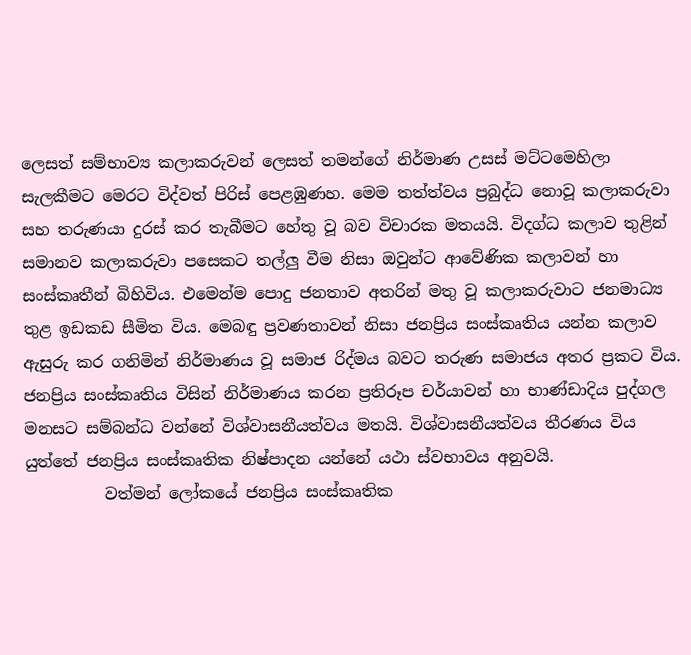ලෙසත් සම්භාව්‍ය කලාකරුවන් ලෙසත් තමන්ගේ නිර්මාණ උසස් මට්ටමෙහිලා සැලකීමට මෙරට විද්වත් පිරිස් පෙළඹුණහ. මෙම තත්ත්වය ප්‍රබුද්ධ නොවූ කලාකරුවා සහ තරුණයා දුරස් කර තැබීමට හේතු වූ බව විචාරක මතයයි. විදග්ධ කලාව තුළින් සමානව කලාකරුවා පසෙකට තල්ලු වීම නිසා ඔවුන්ට ආවේණික කලාවන් හා සංස්කෘතීන් බිහිවිය. එමෙන්ම පොදු ජනතාව අතරින් මතු වූ කලාකරුවාට ජනමාධ්‍ය තුළ ඉඩකඩ සීමිත විය. මෙබඳු ප්‍රවණතාවන් නිසා ජනප්‍රිය සංස්කෘතිය යන්න කලාව ඇසුරු කර ගනිමින් නිර්මාණය වූ සමාජ රිද්මය බවට තරුණ සමාජය අතර ප්‍රකට විය.                 ජනප්‍රිය සංස්කෘතිය විසින් නිර්මාණය කරන ප්‍රතිරූප චර්යාවන් හා භාණ්ඩාදිය පුද්ගල මනසට සම්බන්ධ වන්නේ විශ්වාසනීයත්වය මතයි. විශ්වාසනීයත්වය තීරණය විය යුත්තේ ජනප්‍රිය සංස්කෘතික නිෂ්පාදන යන්නේ යථා ස්වභාවය අනුවයි.
          වත්මන් ලෝකයේ ජනප්‍රිය සංස්කෘතික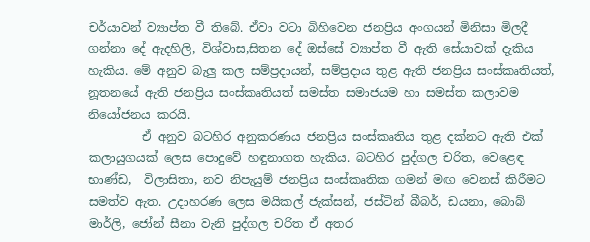චර්යාවන් ව්‍යාප්ත වී තිබේ. ඒවා වටා බිහිවෙන ජනප්‍රිය අංගයන් මිනිසා මිලදී ගන්නා දේ ඇදහිලි, විශ්වාස,සිතන දේ ඔස්සේ ව්‍යාප්ත වී ඇති සේයාවක් දැකිය හැකිය. මේ අනුව බැලු කල සම්ප්‍රදායන්, සම්ප්‍රදාය තුළ ඇති ජනප්‍රිය සංස්කෘතියත්, නූතනයේ ඇති ජනප්‍රිය සංස්කෘතියත් සමස්ත සමාජයම හා සමස්ත කලාවම නියෝජනය කරයි.
         ඒ අනුව බටහිර අනුකරණය ජනප්‍රිය සංස්කෘතිය තුළ දක්නට ඇති එක් කලායුගයක් ලෙස පොදුවේ හඳුනාගත හැකිය. බටහිර පුද්ගල චරිත, වෙළෙඳ භාණ්ඩ,  විලාසිතා, නව නිපැයුම් ජනප්‍රිය සංස්කෘතික ගමන් මඟ වෙනස් කිරීමට සමත්ව ඇත. උදාහරණ ලෙස මයිකල් ජැක්සන්, ජස්ටින් බීබර්, ඩයනා, බොබ් මාර්ලි, ජෝන් සීනා වැනි පුද්ගල චරිත ඒ අතර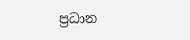ප්‍රධාන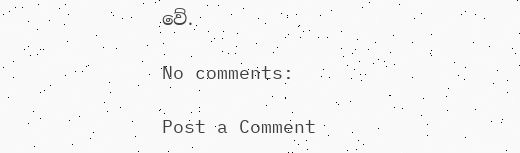වේ.

No comments:

Post a Comment